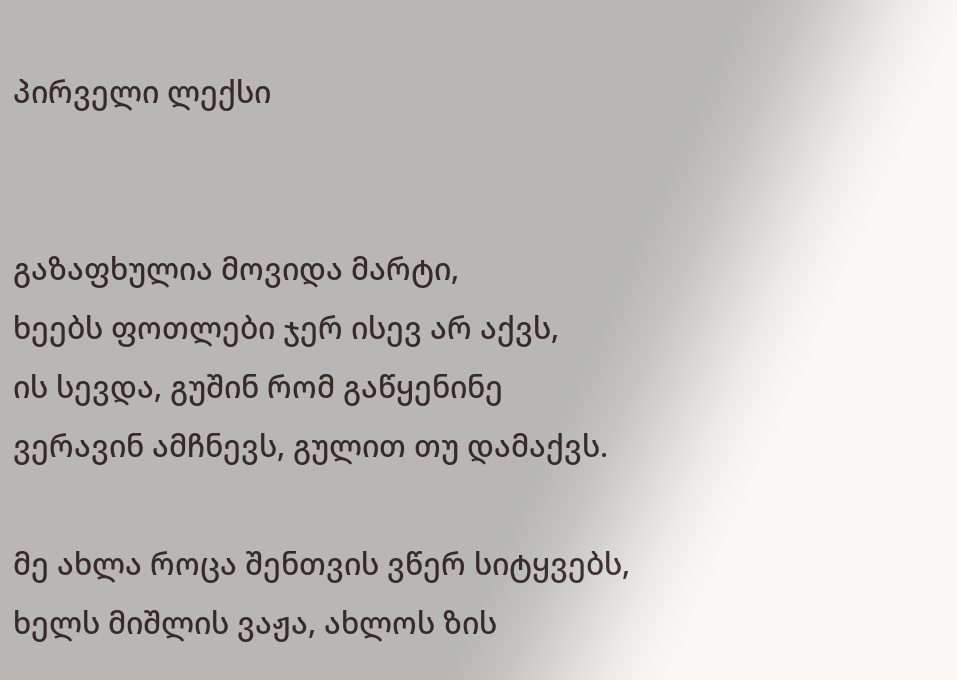პირველი ლექსი


გაზაფხულია მოვიდა მარტი,
ხეებს ფოთლები ჯერ ისევ არ აქვს,
ის სევდა, გუშინ რომ გაწყენინე
ვერავინ ამჩნევს, გულით თუ დამაქვს.

მე ახლა როცა შენთვის ვწერ სიტყვებს,
ხელს მიშლის ვაჟა, ახლოს ზის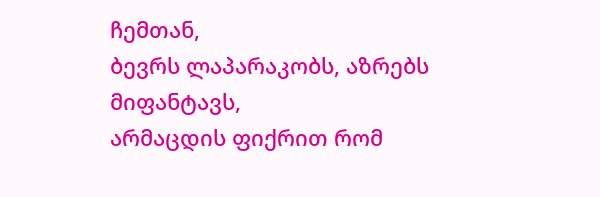ჩემთან,
ბევრს ლაპარაკობს, აზრებს მიფანტავს,
არმაცდის ფიქრით რომ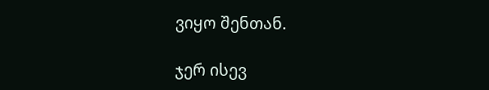ვიყო შენთან.

ჯერ ისევ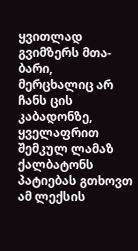ყვითლად გვიმზერს მთა-ბარი,
მერცხალიც არ ჩანს ცის კაბადონზე,
ყველაფრით შემკულ ლამაზ ქალბატონს
პატიებას გთხოვთ ამ ლექსის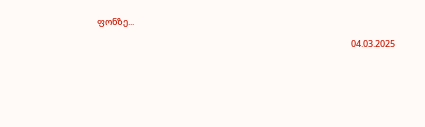ფონზე...

                                                                                                                               04.03.2025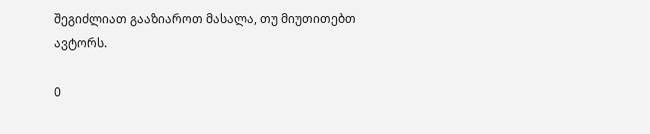შეგიძლიათ გააზიაროთ მასალა, თუ მიუთითებთ ავტორს.

0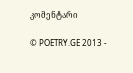კომენტარი

© POETRY.GE 2013 -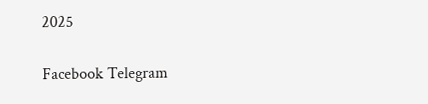2025

Facebook Telegram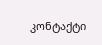კონტაქტი